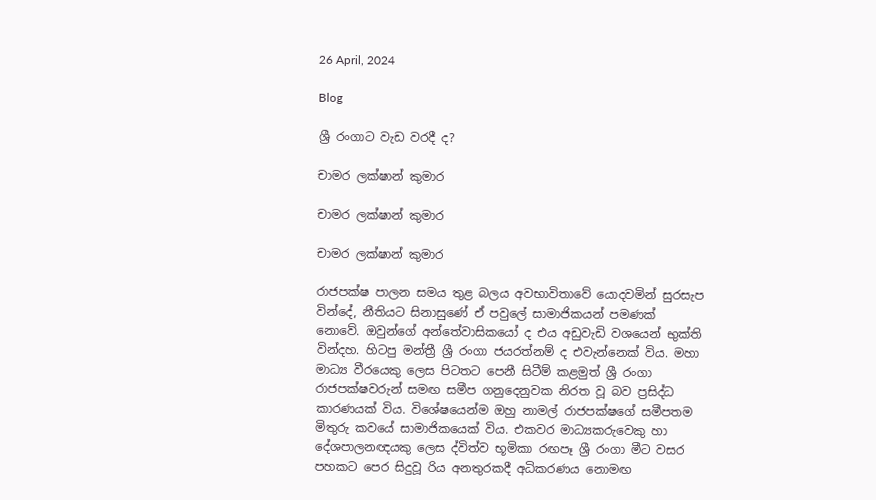26 April, 2024

Blog

ශ්‍රී රංගාට වැඩ වරදී ද?

චාමර ලක්ෂාන් කුමාර

චාමර ලක්ෂාන් කුමාර

චාමර ලක්ෂාන් කුමාර

රාජපක්ෂ පාලන සමය තුළ බලය අවභාවිතාවේ යොදවමින් සුරසැප වින්දේ, නීතියට සිනාසුණේ ඒ පවුලේ සාමාජිකයන් පමණක් නොවේ. ඔවුන්ගේ අන්තේවාසිකයෝ ද එය අඩුවැඩි වශයෙන් භුක්ති වින්දහ. හිටපු මන්ත්‍රී ශ්‍රී රංගා ජයරත්නම් ද එවැන්නෙක් විය. මහා මාධ්‍ය වීරයෙකු ලෙස පිටතට පෙනී සිටීම් කළමුත් ශ්‍රී රංගා රාජපක්ෂවරුන් සමඟ සමීප ගනුදෙනුවක නිරත වූ බව ප්‍රසිද්ධ කාරණයක් විය. විශේෂයෙන්ම ඔහු නාමල් රාජපක්ෂගේ සමීපතම මිතුරු කවයේ සාමාජිකයෙක් විය. එකවර මාධ්‍යකරුවෙකු හා දේශපාලනඥයකු ලෙස ද්විත්ව භූමිකා රඟපෑ ශ්‍රී රංගා මීට වසර පහකට පෙර සිදුවූ රිය අනතුරකදී අධිකරණය නොමඟ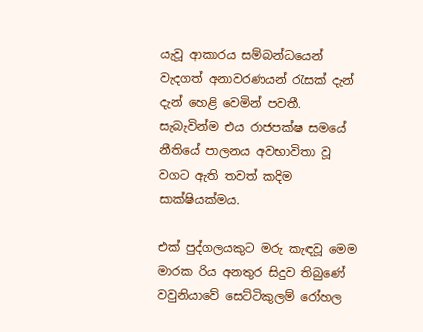යැවූ ආකාරය සම්බන්ධයෙන් වැදගත් අනාවරණයන් රැසක් දැන් දැන් හෙළි වෙමින් පවතී. සැබැවින්ම එය රාජපක්ෂ සමයේ නීතියේ පාලනය අවභාවිතා වූ වගට ඇති තවත් කදිම සාක්ෂියක්මය.

එක් පුද්ගලයකුට මරු කැඳවූ මෙම මාරක රිය අනතුර සිදුව තිබුණේ වවුනියාවේ සෙට්ටිකුලම් රෝහල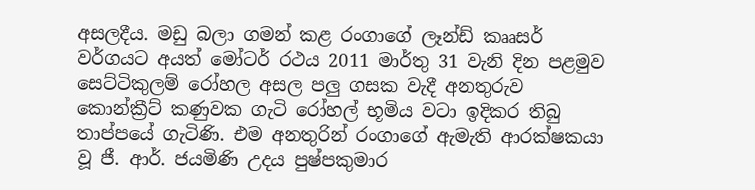අසලදීය. මඩු බලා ගමන් කළ රංගාගේ ලෑන්ඩ් කෲසර් වර්ගයට අයත් මෝටර් රථය 2011 මාර්තු 31 වැනි දින පළමුව සෙට්ටිකුලම් රෝහල අසල පලු ගසක වැදී අනතුරුව කොන්ක්‍රීට් කණුවක ගැටි රෝහල් භූමිය වටා ඉදිකර තිබු තාප්පයේ ගැටිණි. එම අනතුරින් රංගාගේ ඇමැති ආරක්ෂකයා වූ ජී. ආර්. ජයමිණි උදය පුෂ්පකුමාර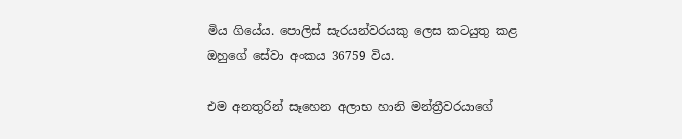මිය ගියේය. පොලිස් සැරයන්වරයකු ලෙස කටයුතු කළ ඔහුගේ සේවා අංකය 36759 විය.

එම අනතුරින් සෑහෙන අලාභ හානි මන්ත්‍රීවරයාගේ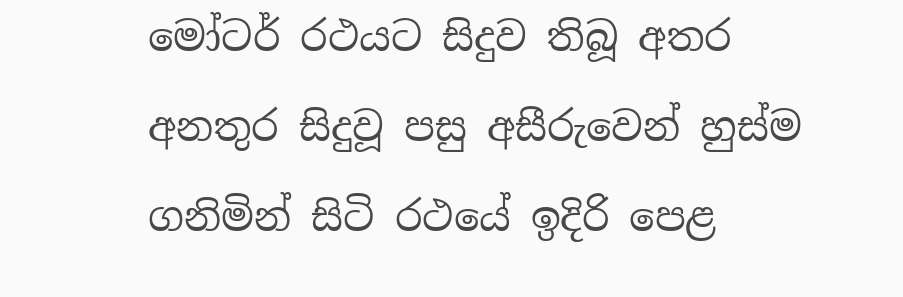මෝටර් රථයට සිදුව තිබූ අතර අනතුර සිදුවූ පසු අසීරුවෙන් හුස්ම ගනිමින් සිටි රථයේ ඉදිරි පෙළ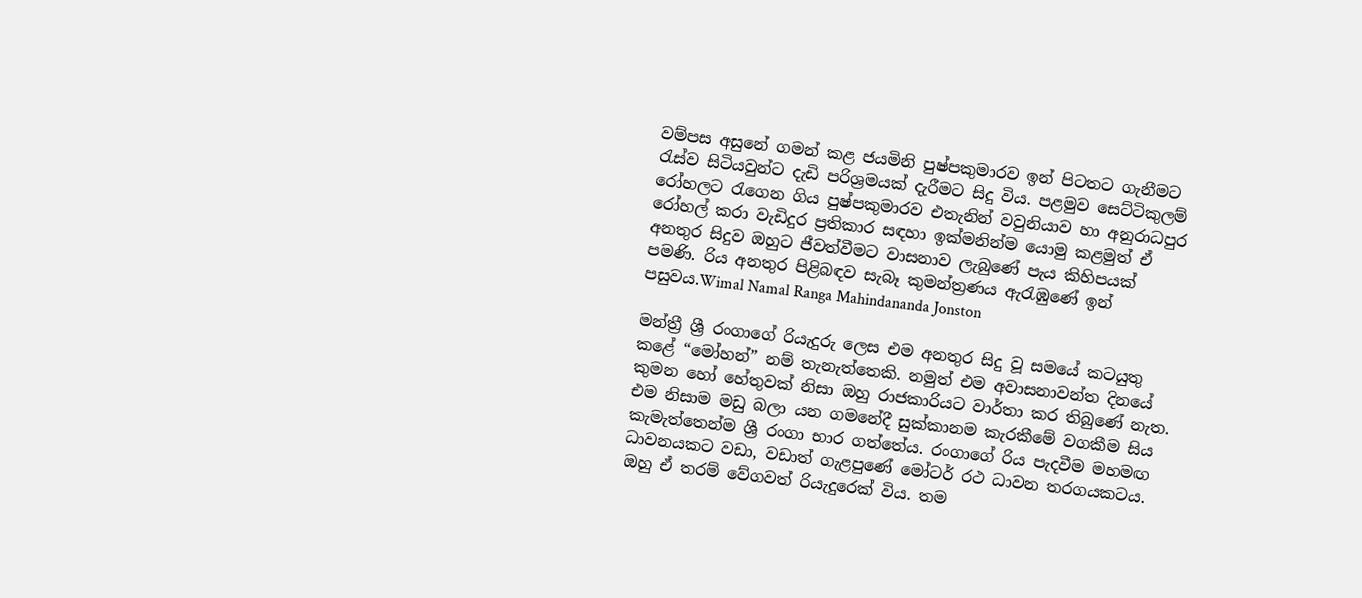වම්පස අසුනේ ගමන් කළ ජයමිනි පුෂ්පකුමාරව ඉන් පිටතට ගැනීමට රැස්ව සිටියවුන්ට දැඩි පරිශ්‍රමයක් දැරීමට සිදු විය. පළමුව සෙට්ටිකුලම් රෝහලට රැගෙන ගිය පුෂ්පකුමාරව එතැනින් වවුනියාව හා අනුරාධපුර රෝහල් කරා වැඩිදුර ප්‍රතිකාර සඳහා ඉක්මනින්ම යොමු කළමුත් ඒ අනතුර සිදුව ඔහුට ජීවත්වීමට වාසනාව ලැබුණේ පැය කිහිපයක් පමණි. රිය අනතුර පිළිබඳව සැබෑ කුමන්ත්‍රණය ඇරැඹුණේ ඉන් පසුවය.Wimal Namal Ranga Mahindananda Jonston

මන්ත්‍රී ශ්‍රී රංගාගේ රියැදුරු ලෙස එම අනතුර සිදු වූ සමයේ කටයුතු කළේ “මෝහන්” නම් තැනැත්තෙකි. නමුත් එම අවාසනාවන්ත දිනයේ කුමන හෝ හේතුවක් නිසා ඔහු රාජකාරියට වාර්තා කර තිබුණේ නැත. එම නිසාම මඩු බලා යන ගමනේදී සුක්කානම කැරකීමේ වගකීම සිය කැමැත්තෙන්ම ශ්‍රී රංගා භාර ගත්තේය. රංගාගේ රිය පැදවීම මහමඟ ධාවනයකට වඩා, වඩාත් ගැළපුණේ මෝටර් රථ ධාවන තරගයකටය. ඔහු ඒ තරම් වේගවත් රියැදුරෙක් විය. තම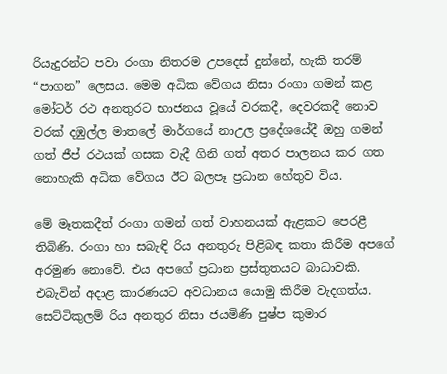රියැදුරන්ට පවා රංගා නිතරම උපදෙස් දුන්නේ, හැකි තරම් “පාගන” ලෙසය. මෙම අධික වේගය නිසා රංගා ගමන් කළ මෝටර් රථ අනතුරට භාජනය වූයේ වරකදී, දෙවරකදී නොව වරක් දඹුල්ල මාතලේ මාර්ගයේ නාඋල ප්‍රදේශයේදී ඔහු ගමන් ගත් ජීප් රථයක් ගසක වැදී ගිනි ගත් අතර පාලනය කර ගත නොහැකි අධික වේගය ඊට බලපෑ ප්‍රධාන හේතුව විය.

මේ මෑතකදීත් රංගා ගමන් ගත් වාහනයක් ඇළකට පෙරළී තිබිණි. රංගා හා සබැඳි රිය අනතුරු පිළිබඳ කතා කිරීම අපගේ අරමුණ නොවේ. එය අපගේ ප්‍රධාන ප්‍රස්තුතයට බාධාවකි. එබැවින් අදාළ කාරණයට අවධානය යොමු කිරීම වැදගත්ය.
සෙට්ටිකුලම් රිය අනතුර නිසා ජයමිණි පුෂ්ප කුමාර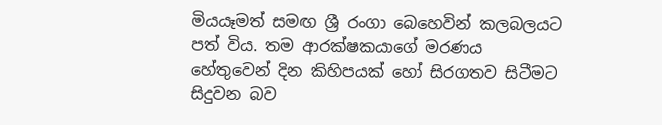මියයෑමත් සමඟ ශ්‍රී රංගා බෙහෙවින් කලබලයට පත් විය. තම ආරක්ෂකයාගේ මරණය හේතුවෙන් දින කිහිපයක් හෝ සිරගතව සිටීමට සිදුවන බව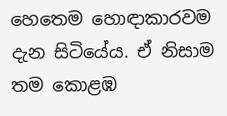හෙතෙම හොඳාකාරවම දැන සිටියේය. ඒ නිසාම තම කොළඹ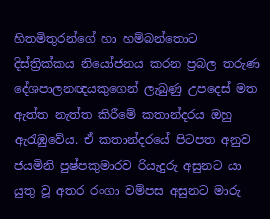හිතමිතුරන්ගේ හා හම්බන්තොට දිස්ත්‍රික්කය නියෝජනය කරන ප්‍රබල තරුණ දේශපාලනඥයකුගෙන් ලැබුණු උපදෙස් මත ඇත්ත නැත්ත කිරීමේ කතාන්දරය ඔහු ඇරැඹුවේය. ඒ කතාන්දරයේ පිටපත අනුව ජයමිනි පුෂ්පකුමාරව රියැදුරු අසුනට යා යුතු වූ අතර රංගා වම්පස අසුනට මාරු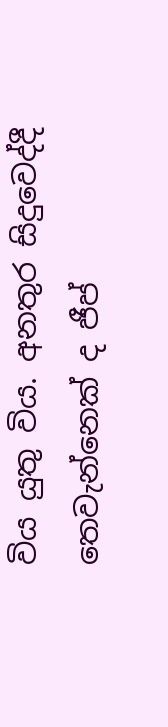විය යුතු විය. අනතුර සිදුවෙද්දී තෙවැන්නෙක් ද ජීප්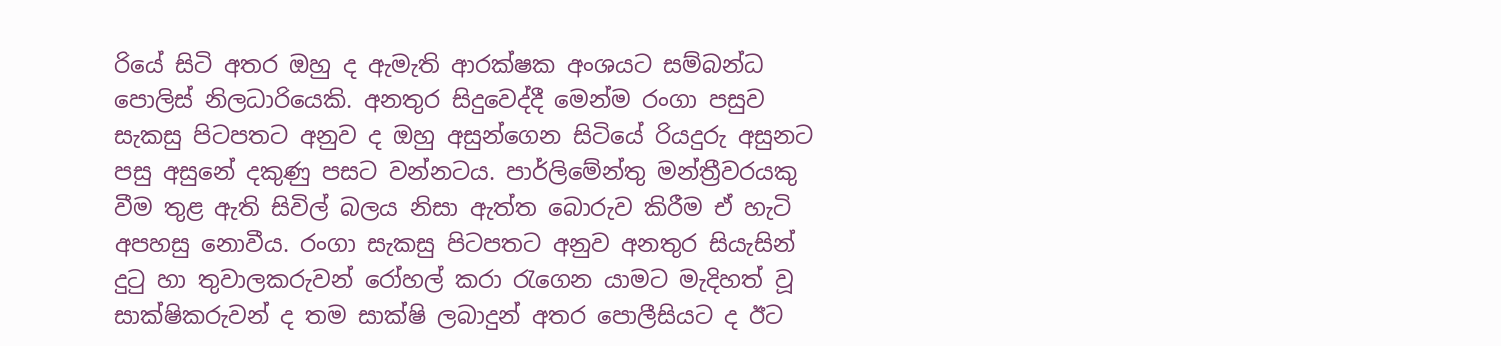රියේ සිටි අතර ඔහු ද ඇමැති ආරක්ෂක අංශයට සම්බන්ධ පොලිස් නිලධාරියෙකි. අනතුර සිදුවෙද්දී මෙන්ම රංගා පසුව සැකසු පිටපතට අනුව ද ඔහු අසුන්ගෙන සිටියේ රියදුරු අසුනට පසු අසුනේ දකුණු පසට වන්නටය. පාර්ලිමේන්තු මන්ත්‍රීවරයකු වීම තුළ ඇති සිවිල් බලය නිසා ඇත්ත බො‍රුව කිරීම ඒ හැටි අපහසු නොවීය. රංගා සැකසු පිටපතට අනුව අනතුර සියැසින් දුටු හා තුවාලකරුවන් රෝහල් කරා රැගෙන යාමට මැදිහත් වූ සාක්ෂිකරුවන් ද තම සාක්ෂි ලබාදුන් අතර පොලීසියට ද ඊට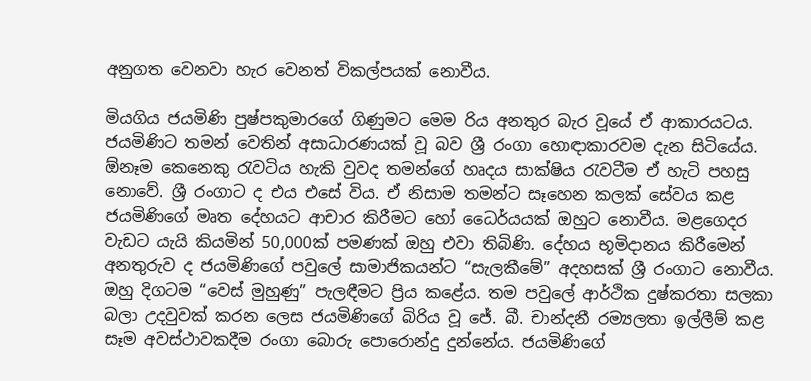අනුගත වෙනවා හැර වෙනත් විකල්පයක් නොවීය.

මියගිය ජයමිණි පුෂ්පකුමාරගේ ගිණුමට මෙම රිය අනතුර බැර වූයේ ඒ ආකාරයටය. ජයමිණිට තමන් වෙතින් අසාධාරණයක් වූ බව ශ්‍රී රංගා හොඳාකාරවම දැන සිටියේය. ඕනෑම කෙනෙකු රැවටිය හැකි වුවද තමන්ගේ හෘදය සාක්ෂිය රැවටීම ඒ හැටි පහසු නොවේ. ශ්‍රී රංගාට ද එය එසේ විය. ඒ නිසාම තමන්ට සෑහෙන කලක් සේවය කළ ජයමිණිගේ මෘත දේහයට ආචාර කිරීමට හෝ ධෛර්යයක් ඔහුට නොවීය. මළගෙදර වැඩට යැයි කියමින් 50,000ක් පමණක් ඔහු එවා තිබිණි. දේහය භූමිදානය කිරීමෙන් අනතුරුව ද ජයමිණිගේ පවුලේ සාමාජිකයන්ට “සැලකීමේ” අදහසක් ශ්‍රී රංගාට නොවීය. ඔහු දිගටම “වෙස් මුහුණු” පැලඳීමට ප්‍රිය කළේය. තම පවුලේ ආර්ථික දුෂ්කරතා සලකා බලා උදවුවක් කරන ලෙස ජයමිණිගේ බිරිය වූ ජේ. බී. චාන්දනී රම්‍යලතා ඉල්ලීම් කළ සෑම අවස්ථාවකදීම රංගා බොරු පොරොන්දු දුන්නේය. ජයමිණිගේ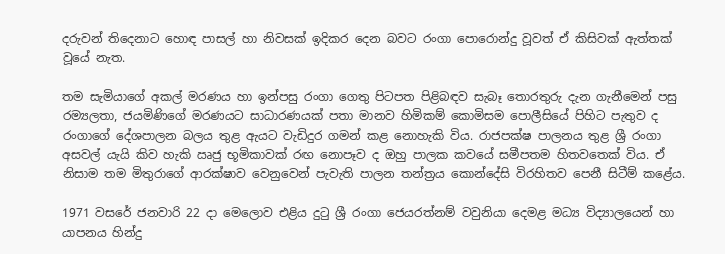දරුවන් තිදෙනාට හොඳ පාසල් හා නිවසක් ඉදිකර දෙන බවට රංගා පොරොන්දු වූවත් ඒ කිසිවක් ඇත්තක් වූයේ නැත.

තම සැමියාගේ අකල් මරණය හා ඉන්පසු රංගා ගෙතු පිටපත පිළිබඳව සැබෑ තොරතුරු දැන ගැනීමෙන් පසු රම්‍යලතා, ජයමිණිගේ මරණයට සාධාරණයක් පතා මානව හිමිකම් කොමිසම පොලීසියේ පිහිට පැතුව ද රංගාගේ දේශපාලන බලය තුළ ඇයට වැඩිදුර ගමන් කළ නොහැකි විය. රාජපක්ෂ පාලනය තුළ ශ්‍රී රංගා අසවල් යැයි කිව හැකි ඍජු භූමිකාවක් රඟ නොපෑව ද ඔහු පාලක කවයේ සමීපතම හිතවතෙක් විය. ඒ නිසාම තම මිතුරාගේ ආරක්ෂාව වෙනුවෙන් පැවැති පාලන තන්ත්‍රය කොන්දේසි විරහිතව පෙනී සිටීම් කළේය.

1971 වසරේ ජනවාරි 22 දා මෙලොව එළිය දුටු ශ්‍රී රංගා ජෙයරත්නම් වවුනියා දෙමළ මධ්‍ය විද්‍යාලයෙන් හා යාපනය හින්දු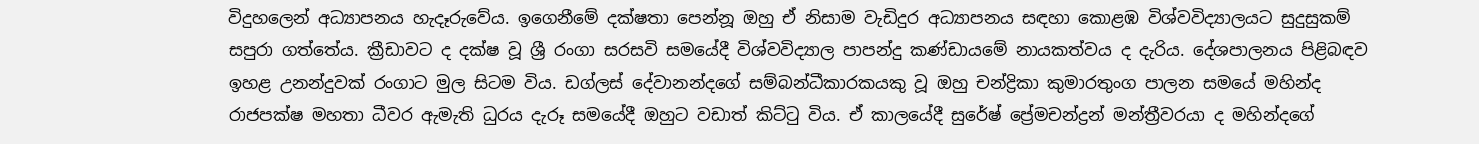විදුහලෙන් අධ්‍යාපනය හැදෑරුවේය. ඉගෙනීමේ දක්ෂතා පෙන්නූ ඔහු ඒ නිසාම වැඩිදුර අධ්‍යාපනය සඳහා කොළඹ විශ්වවිද්‍යාලයට සුදුසුකම් සපුරා ගත්තේය. ක්‍රීඩාවට ද දක්ෂ වූ ශ්‍රී රංගා සරසවි සමයේදී විශ්වවිද්‍යාල පාපන්දු කණ්ඩායමේ නායකත්වය ද දැරිය. දේශපාලනය පිළිබඳව ඉහළ උනන්දුවක් රංගාට මුල සිටම විය. ඩග්ලස් දේවානන්දගේ සම්බන්ධීකාරකයකු වූ ඔහු චන්ද්‍රිකා කුමාරතුංග පාලන සමයේ මහින්ද රාජපක්ෂ මහතා ධීවර ඇමැති ධුරය දැරූ සමයේදී ඔහුට වඩාත් කිට්ටු විය. ඒ කාලයේදී සුරේෂ් ප්‍රේමචන්ද්‍රන් මන්ත්‍රීවරයා ද මහින්දගේ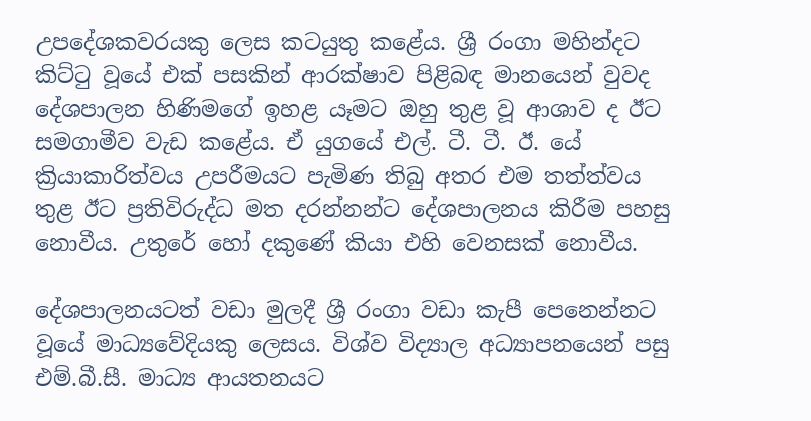උපදේශකවරයකු ලෙස කටයුතු කළේය. ශ්‍රී රංගා මහින්දට කිට්ටු වූයේ එක් පසකින් ආරක්ෂාව පිළිබඳ මානයෙන් වුවද දේශපාලන හිණිමගේ ඉහළ යෑමට ඔහු තුළ වූ ආශාව ද ඊට සමගාමීව වැඩ කළේය. ඒ යුගයේ එල්. ටී. ටී. ඊ. යේ ක්‍රියාකාරිත්වය උපරීමයට පැමිණ තිබු අතර එම තත්ත්වය තුළ ඊට ප්‍රතිවිරුද්ධ මත දරන්නන්ට දේශපාලනය කිරීම පහසු නොවීය. උතුරේ හෝ දකුණේ කියා එහි වෙනසක් නොවීය.

දේශපාලනයටත් වඩා මුලදී ශ්‍රී රංගා වඩා කැපී පෙනෙන්නට වූයේ මාධ්‍යවේදියකු ලෙසය. විශ්ව විද්‍යාල අධ්‍යාපනයෙන් පසු එම්.බී.සී. මාධ්‍ය ආයතනයට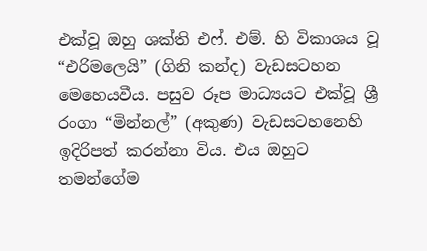එක්වූ ඔහු ශක්ති එෆ්. එම්. හි විකාශය වූ “එරිමලෙයි” (ගිනි කන්ද) වැඩසටහන මෙහෙයවීය. පසුව රූප මාධ්‍යයට එක්වූ ශ්‍රී රංගා “මින්නල්” (අකුණ) වැඩසටහනෙහි ඉදිරිපත් කරන්නා විය. එය ඔහුට තමන්ගේම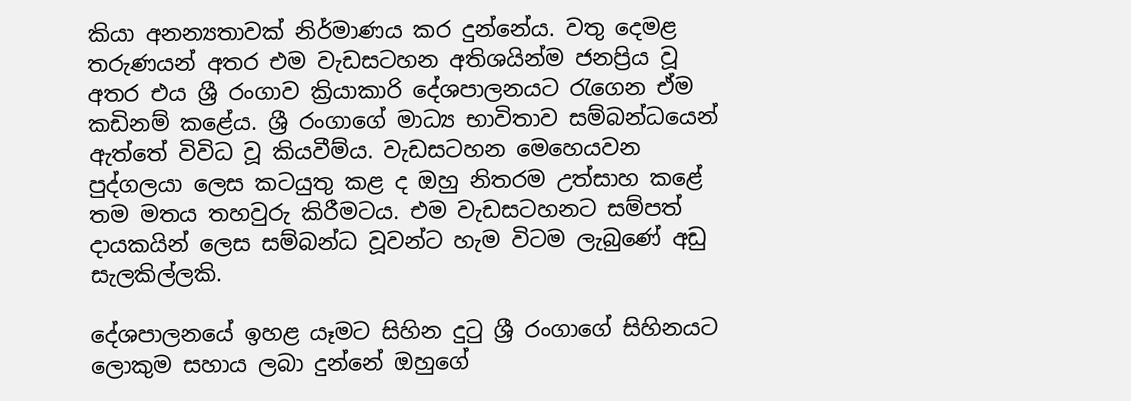කියා අනන්‍යතාවක් නිර්මාණය කර දුන්නේය. වතු දෙමළ තරුණයන් අතර එම වැඩසටහන අතිශයින්ම ජනප්‍රිය වූ අතර එය ශ්‍රී රංගාව ක්‍රියාකාරි දේශපාලනයට රැගෙන ඒම කඩිනම් කළේය. ශ්‍රී රංගාගේ මාධ්‍ය භාවිතාව සම්බන්ධයෙන් ඇත්තේ විවිධ වූ කියවීම්ය. වැඩසටහන මෙහෙයවන පුද්ගලයා ලෙස කටයුතු කළ ද ඔහු නිතරම උත්සාහ කළේ තම මතය තහවුරු කිරීමටය. එම වැඩසටහනට සම්පත් දායකයින් ලෙස සම්බන්ධ වූවන්ට හැම විටම ලැබුණේ අඩු සැලකිල්ලකි.

දේශපාලනයේ ඉහළ යෑමට සිහින දුටු ශ්‍රී රංගාගේ සිහිනයට ලොකුම සහාය ලබා දුන්නේ ඔහුගේ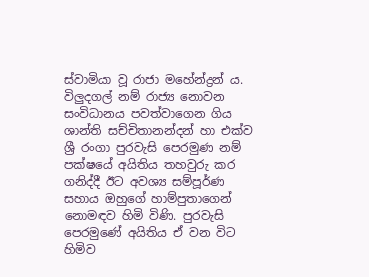ස්වාමියා වූ රාජා මහේන්ද්‍රන් ය. විලුදගල් නම් රාජ්‍ය නොවන සංවිධානය පවත්වාගෙන ගිය ශාන්ති සච්චිතානන්දන් හා එක්ව ශ්‍රී රංගා පුරවැසි පෙරමුණ නම් පක්ෂයේ අයිතිය තහවුරු කර ගනිද්දී ඊට අවශ්‍ය සම්පූර්ණ සහාය ඔහුගේ හාම්පුතාගෙන් නොමඳව හිමි විණි. පුරවැසි පෙරමුණේ අයිතිය ඒ වන විට හිමිව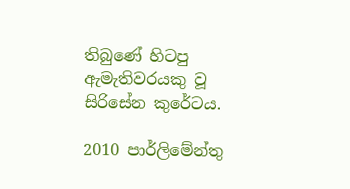තිබුණේ හිටපු ඇමැතිවරයකු වූ සිරිසේන කුරේටය.

2010 පාර්ලිමේන්තු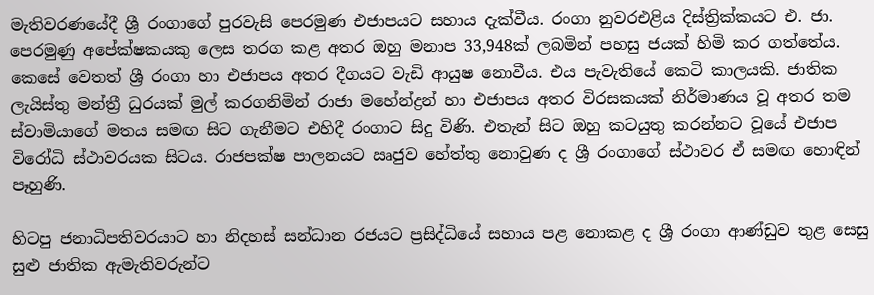මැතිවරණයේදී ශ්‍රී රංගාගේ පුරවැසි පෙරමුණ එජාපයට සහාය දැක්වීය. රංගා නුවරඑළිය දිස්ත්‍රික්කයට එ. ජා. පෙරමුණු අපේක්ෂකයකු ලෙස තරග කළ අතර ඔහු මනාප 33,948ක් ලබමින් පහසු ජයක් හිමි කර ගත්තේය. කෙසේ වෙතත් ශ්‍රී රංගා හා එජාපය අතර දීගයට වැඩි ආයුෂ නොවීය. එය පැවැතියේ කෙටි කාලයකි. ජාතික ලැයිස්තු මන්ත්‍රී ධුරයක් මුල් කරගනිමින් රාජා මහේන්ද්‍රන් හා එජාපය අතර විරසකයක් නිර්මාණය වූ අතර තම ස්වාමියාගේ මතය සමඟ සිට ගැනීමට එහිදී රංගාට සිදු විණි. එතැන් සිට ඔහු කටයුතු කරන්නට වූයේ එජාප විරෝධි ස්ථාවරයක සිටය. රාජපක්ෂ පාලනයට ඍජුව හේත්තු නොවුණ ද ශ්‍රී රංගාගේ ස්ථාවර ඒ සමඟ හොඳින් පෑහුණි.

හිටපු ජනාධිපතිවරයාට හා නිදහස් සන්ධාන රජයට ප්‍රසිද්ධියේ සහාය පළ නොකළ ද ශ්‍රී රංගා ආණ්ඩුව තුළ සෙසු සුළු ජාතික ඇමැතිවරුන්ට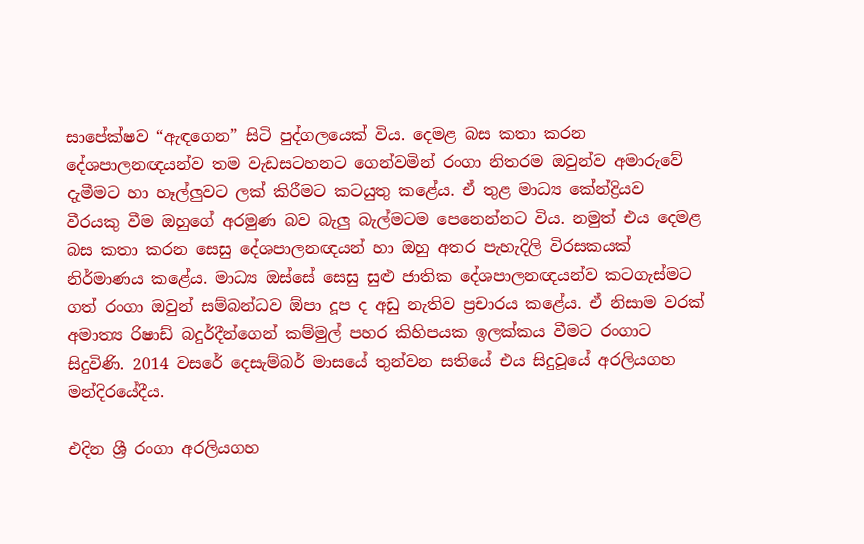සාපේක්ෂව “ඇඳගෙන” සිටි පුද්ගලයෙක් විය. දෙමළ බස කතා කරන දේශපාලනඥයන්ව තම වැඩසටහනට ගෙන්වමින් රංගා නිතරම ඔවුන්ව අමාරුවේ දැමීමට හා හෑල්ලුවට ලක් කිරීමට කටයුතු කළේය. ඒ තුළ මාධ්‍ය කේන්ද්‍රියව වීරයකු වීම ඔහුගේ අරමුණ බව බැලු බැල්මටම පෙනෙන්නට විය. නමුත් එය දෙමළ බස කතා කරන සෙසු දේශපාලනඥයන් හා ඔහු අතර පැහැදිලි විරසකයක් නිර්මාණය කළේය. මාධ්‍ය ඔස්සේ සෙසු සුළු ජාතික දේශපාලනඥයන්ව කටගැස්මට ගත් රංගා ඔවුන් සම්බන්ධව ඕපා දූප ද අඩු නැතිව ප්‍රචාරය කළේය. ඒ නිසාම වරක් අමාත්‍ය රිෂාඩ් බදුර්දීන්ගෙන් කම්මුල් පහර කිහිපයක ඉලක්කය වීමට රංගාට සිදුවිණි. 2014 වසරේ දෙසැම්බර් මාසයේ තුන්වන සතියේ එය සිදුවූයේ අරලියගහ මන්දිරයේදීය.

එදින ශ්‍රී රංගා අරලියගහ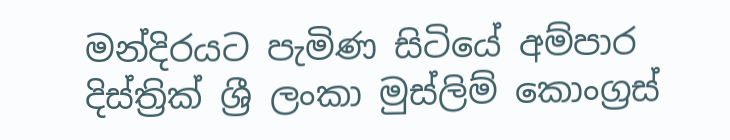මන්දිරයට පැමිණ සිටියේ අම්පාර දිස්ත්‍රික් ශ්‍රී ලංකා මුස්ලිම් කොංග්‍රස්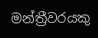මන්ත්‍රීවරයකු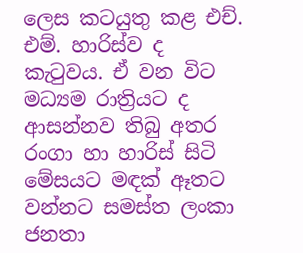ලෙස කටයුතු කළ එච්. එම්. හාරිස්ව ද කැටුවය. ඒ වන විට මධ්‍යම රාත්‍රියට ද ආසන්නව තිබු අතර රංගා හා හාරිස් සිටි මේසයට මඳක් ඈතට වන්නට සමස්ත ලංකා ජනතා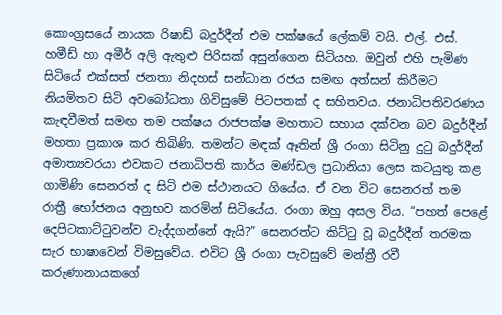කොංග්‍රසයේ නායක රිෂාඩ් බදුර්දීන් එම පක්ෂයේ ලේකම් වයි. එල්. එස්. හමීඩ් හා අමීර් අලි ඇතුළු පිරිසක් අසුන්ගෙන සිටියහ. ඔවුන් එහි පැමිණ සිටියේ එක්සත් ජනතා නිදහස් සන්ධාන රජය සමඟ අත්සන් කිරීමට නියමිතව සිටි අවබෝධතා ගිවිසුමේ පිටපතක් ද සහිතවය. ජනාධිපතිවරණය කැඳවීමත් සමඟ තම පක්ෂය රාජපක්ෂ මහතාට සහාය දක්වන බව බදුර්දීන් මහතා ප්‍රකාශ කර තිබිණි. තමන්ට මඳක් ඈතින් ශ්‍රී රංගා සිටිනු දුටු බදුර්දීන් අමාත්‍යවරයා එවකට ජනාධිපති කාර්ය මණ්ඩල ප්‍රධානියා ලෙස කටයුතු කළ ගාමිණි සෙනරත් ද සිටි එම ස්ථානයට ගියේය. ඒ වන විට සෙනරත් තම රාත්‍රී භෝජනය අනුභව කරමින් සිටියේය. රංගා ඔහු අසල විය. “පහත් පෙළේ දෙපිටකාට්ටුවන්ව වැද්දගන්නේ ඇයි?” සෙනරත්ට කිට්ටු වූ බදුර්දීන් තරමක සැර භාෂාවෙන් විමසුවේය. එවිට ශ්‍රී රංගා පැවසුවේ මන්ත්‍රී රවී කරුණානායකගේ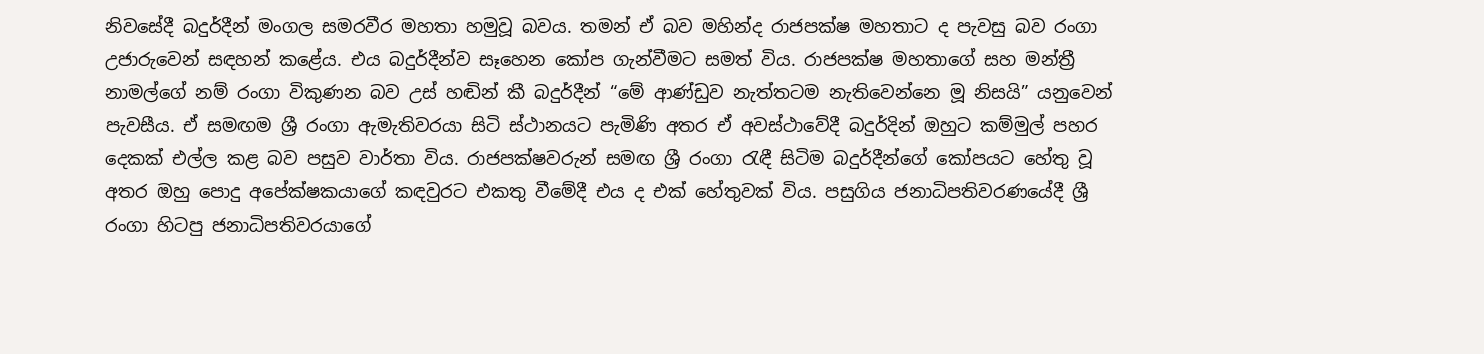නිවසේදී බදුර්දීන් මංගල සමරවීර මහතා හමුවූ බවය. තමන් ඒ බව මහින්ද රාජපක්ෂ මහතාට ද පැවසු බව රංගා උජාරුවෙන් සඳහන් කළේය. එය බදුර්දීන්ව සෑහෙන කෝප ගැන්වීමට සමත් විය. රාජපක්ෂ මහතාගේ සහ මන්ත්‍රී නාමල්ගේ නම් රංගා විකුණන බව උස් හඬින් කී බදුර්දීන් “මේ ආණ්ඩුව නැත්තටම නැතිවෙන්නෙ මූ නිසයි” යනුවෙන් පැවසීය. ඒ සමඟම ශ්‍රී රංගා ඇමැතිවරයා සිටි ස්ථානයට පැමිණි අතර ඒ අවස්ථාවේදී බදුර්දින් ඔහුට කම්මුල් පහර දෙකක් එල්ල කළ බව පසුව වාර්තා විය. රාජපක්ෂවරුන් සමඟ ශ්‍රී රංගා රැඳී සිටිම බදුර්දීන්ගේ කෝපයට හේතු වූ අතර ඔහු පොදු අපේක්ෂකයාගේ කඳවුරට එකතු වීමේදී එය ද එක් හේතුවක් විය. පසුගිය ජනාධිපතිවරණයේදී ශ්‍රී රංගා හිටපු ජනාධිපතිවරයාගේ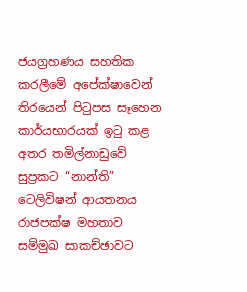ජයග්‍රහණය සහතික කරලීමේ අපේක්ෂාවෙන් තිරයෙන් පිටුපස සෑහෙන කාර්යභාරයක් ඉටු කළ අතර තමිල්නාඩුවේ සුප්‍රකට “නාන්ති” ටෙලිවිෂන් ආයතනය රාජපක්ෂ මහතාව සම්මුඛ සාකච්ඡාවට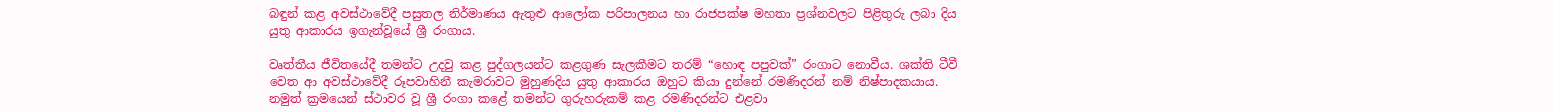බඳුන් කළ අවස්ථාවේදී පසුතල නිර්මාණය ඇතුළු ආලෝක පරිපාලනය හා රාජපක්ෂ මහතා ප්‍රශ්නවලට පිළිතුරු ලබා දිය යුතු ආකාරය ඉගැන්වූයේ ශ්‍රී රංගාය.

වෘත්තීය ජීවිතයේදී තමන්ට උදවු කළ පුද්ගලයන්ට කළගුණ සැලකීමට තරම් “හොඳ පපුවක්” රංගාට නොවීය. ශක්ති ටීවී වෙත ආ අවස්ථාවේදී රූපවාහිනී කැමරාවට මුහුණදිය යුතු ආකාරය ඔහුට කියා දුන්නේ රමණිදරන් නම් නිෂ්පාදකයාය. නමුත් ක්‍රමයෙන් ස්ථාවර වූ ශ්‍රී රංගා කළේ තමන්ට ගුරුහරුකම් කළ රමණිදරන්ට එළවා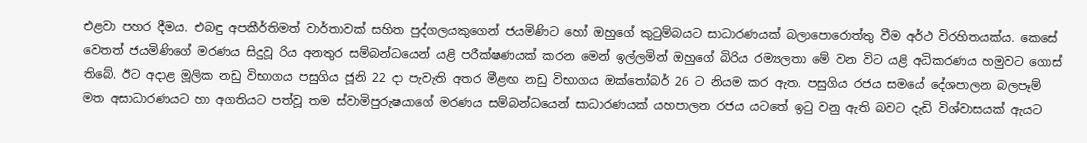එළවා පහර දීමය. එබඳු අපකීර්තිමත් වාර්තාවක් සහිත පුද්ගලයකුගෙන් ජයමිණිට හෝ ඔහුගේ කුටුම්බයට සාධාරණයක් බලාපොරොත්තු වීම අර්ථ විරහිතයක්ය. කෙසේ වෙතත් ජයමිණිගේ මරණය සිදුවූ රිය අනතුර සම්බන්ධයෙන් යළි පරීක්ෂණයක් කරන මෙන් ඉල්ලමින් ඔහුගේ බිරිය රම්‍යලතා මේ වන විට යළි අධිකරණය හමුවට ගොස් තිබේ. ඊට අදාළ මූලික නඩු විභාගය පසුගිය ජූනි 22 දා පැවැති අතර මීළඟ නඩු විභාගය ඔක්තෝබර් 26 ට නියම කර ඇත. පසුගිය රජය සමයේ දේශපාලන බලපෑම් මත අසාධාරණයට හා අගතියට පත්වූ තම ස්වාමිපුරුෂයාගේ මරණය සම්බන්ධයෙන් සාධාරණයක් යහපාලන රජය යටතේ ඉටු වනු ඇති බවට දැඩි විශ්වාසයක් ඇයට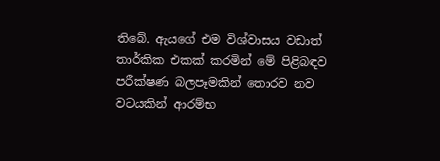තිබේ. ඇයගේ එම විශ්වාසය වඩාත් තාර්කික එකක් කරමින් මේ පිළිබඳව පරීක්ෂණ බලපෑමකින් තොරව නව වටයකින් ආරම්භ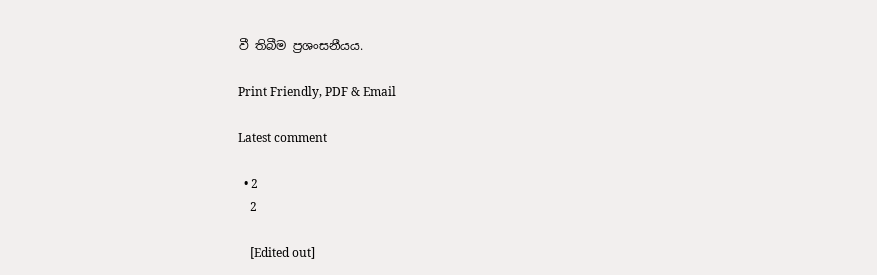වී තිබීම ප්‍රශංසනීයය.

Print Friendly, PDF & Email

Latest comment

  • 2
    2

    [Edited out]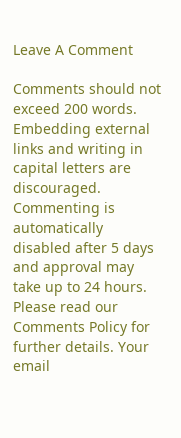Leave A Comment

Comments should not exceed 200 words. Embedding external links and writing in capital letters are discouraged. Commenting is automatically disabled after 5 days and approval may take up to 24 hours. Please read our Comments Policy for further details. Your email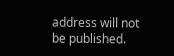address will not be published.